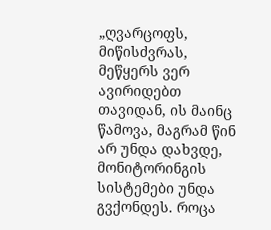„ღვარცოფს, მიწისძვრას, მეწყერს ვერ ავირიდებთ თავიდან, ის მაინც წამოვა, მაგრამ წინ არ უნდა დახვდე, მონიტორინგის სისტემები უნდა გვქონდეს. როცა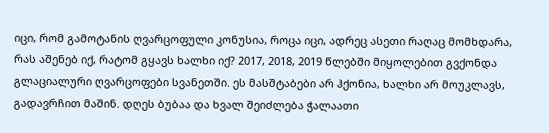იცი, რომ გამოტანის ღვარცოფული კონუსია, როცა იცი, ადრეც ასეთი რაღაც მომხდარა, რას აშენებ იქ, რატომ გყავს ხალხი იქ? 2017, 2018, 2019 წლებში მიყოლებით გვქონდა გლაციალური ღვარცოფები სვანეთში. ეს მასშტაბები არ ჰქონია, ხალხი არ მოუკლავს, გადავრჩით მაშინ. დღეს ბუბაა და ხვალ შეიძლება ჭალაათი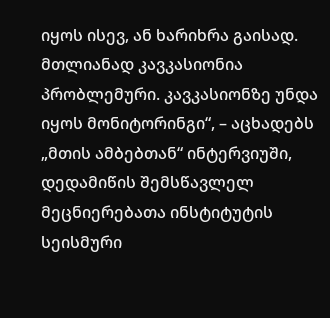იყოს ისევ, ან ხარიხრა გაისად. მთლიანად კავკასიონია პრობლემური. კავკასიონზე უნდა იყოს მონიტორინგი“, – აცხადებს „მთის ამბებთან“ ინტერვიუში, დედამიწის შემსწავლელ მეცნიერებათა ინსტიტუტის სეისმური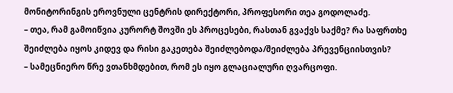მონიტორინგის ეროვნული ცენტრის დირექტორი, პროფესორი თეა გოდოლაძე.
– თეა, რამ გამოიწვია კურორტ შოვში ეს პროცესები, რასთან გვაქვს საქმე? რა საფრთხე შეიძლება იყოს კიდევ და რისი გაკეთება შეიძლებოდა/შეიძლება პრევენციისთვის?
– სამეცნიერო წრე ვთანხმდებით, რომ ეს იყო გლაციალური ღვარცოფი.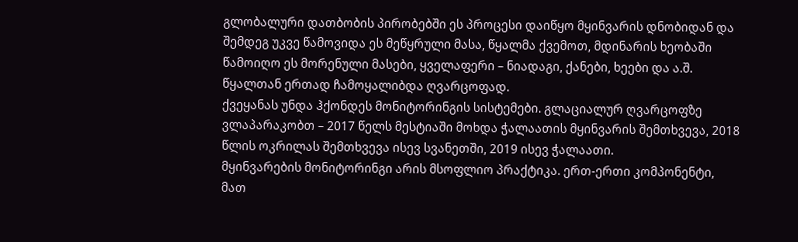გლობალური დათბობის პირობებში ეს პროცესი დაიწყო მყინვარის დნობიდან და შემდეგ უკვე წამოვიდა ეს მეწყრული მასა, წყალმა ქვემოთ, მდინარის ხეობაში წამოიღო ეს მორენული მასები, ყველაფერი – ნიადაგი, ქანები, ხეები და ა.შ. წყალთან ერთად ჩამოყალიბდა ღვარცოფად.
ქვეყანას უნდა ჰქონდეს მონიტორინგის სისტემები. გლაციალურ ღვარცოფზე ვლაპარაკობთ – 2017 წელს მესტიაში მოხდა ჭალაათის მყინვარის შემთხვევა, 2018 წლის ოკრილას შემთხვევა ისევ სვანეთში, 2019 ისევ ჭალაათი.
მყინვარების მონიტორინგი არის მსოფლიო პრაქტიკა. ერთ-ერთი კომპონენტი, მათ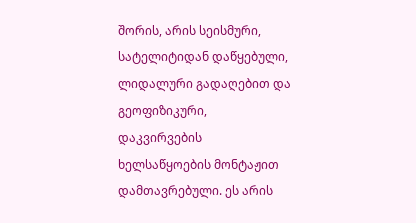შორის, არის სეისმური, სატელიტიდან დაწყებული, ლიდალური გადაღებით და გეოფიზიკური, დაკვირვების ხელსაწყოების მონტაჟით დამთავრებული. ეს არის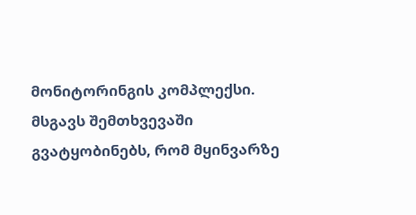მონიტორინგის კომპლექსი. მსგავს შემთხვევაში გვატყობინებს, რომ მყინვარზე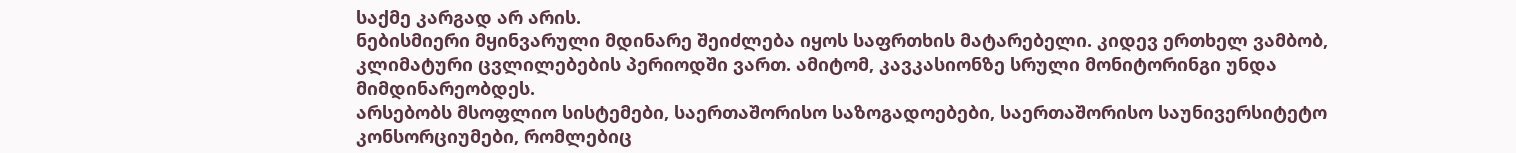საქმე კარგად არ არის.
ნებისმიერი მყინვარული მდინარე შეიძლება იყოს საფრთხის მატარებელი. კიდევ ერთხელ ვამბობ, კლიმატური ცვლილებების პერიოდში ვართ. ამიტომ, კავკასიონზე სრული მონიტორინგი უნდა მიმდინარეობდეს.
არსებობს მსოფლიო სისტემები, საერთაშორისო საზოგადოებები, საერთაშორისო საუნივერსიტეტო კონსორციუმები, რომლებიც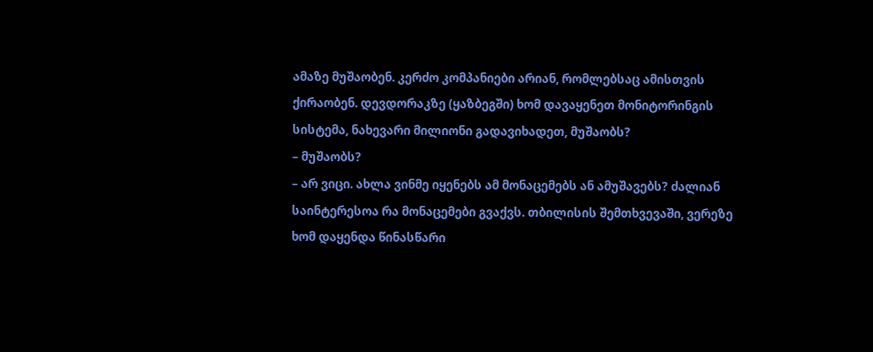ამაზე მუშაობენ. კერძო კომპანიები არიან, რომლებსაც ამისთვის ქირაობენ. დევდორაკზე (ყაზბეგში) ხომ დავაყენეთ მონიტორინგის სისტემა, ნახევარი მილიონი გადავიხადეთ, მუშაობს?
– მუშაობს?
– არ ვიცი. ახლა ვინმე იყენებს ამ მონაცემებს ან ამუშავებს? ძალიან საინტერესოა რა მონაცემები გვაქვს. თბილისის შემთხვევაში, ვერეზე ხომ დაყენდა წინასწარი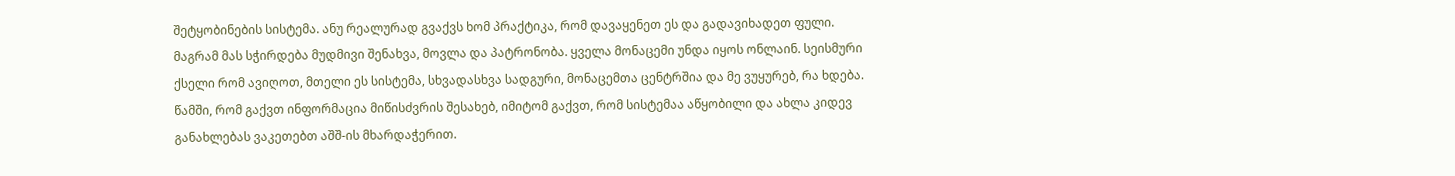შეტყობინების სისტემა. ანუ რეალურად გვაქვს ხომ პრაქტიკა, რომ დავაყენეთ ეს და გადავიხადეთ ფული. მაგრამ მას სჭირდება მუდმივი შენახვა, მოვლა და პატრონობა. ყველა მონაცემი უნდა იყოს ონლაინ. სეისმური ქსელი რომ ავიღოთ, მთელი ეს სისტემა, სხვადასხვა სადგური, მონაცემთა ცენტრშია და მე ვუყურებ, რა ხდება. წამში, რომ გაქვთ ინფორმაცია მიწისძვრის შესახებ, იმიტომ გაქვთ, რომ სისტემაა აწყობილი და ახლა კიდევ განახლებას ვაკეთებთ აშშ-ის მხარდაჭერით.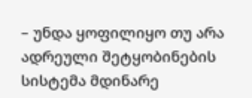– უნდა ყოფილიყო თუ არა ადრეული შეტყობინების სისტემა მდინარე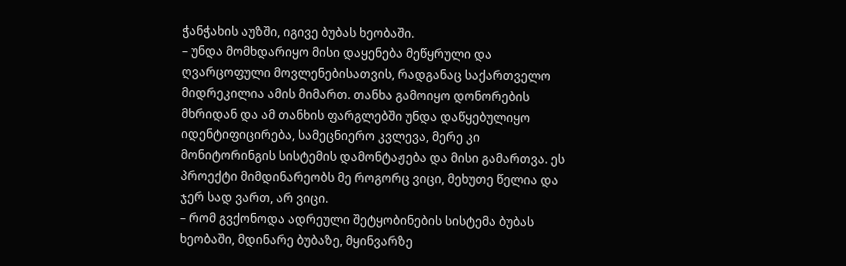ჭანჭახის აუზში, იგივე ბუბას ხეობაში.
– უნდა მომხდარიყო მისი დაყენება მეწყრული და ღვარცოფული მოვლენებისათვის, რადგანაც საქართველო მიდრეკილია ამის მიმართ. თანხა გამოიყო დონორების მხრიდან და ამ თანხის ფარგლებში უნდა დაწყებულიყო იდენტიფიცირება, სამეცნიერო კვლევა, მერე კი მონიტორინგის სისტემის დამონტაჟება და მისი გამართვა. ეს პროექტი მიმდინარეობს მე როგორც ვიცი, მეხუთე წელია და ჯერ სად ვართ, არ ვიცი.
– რომ გვქონოდა ადრეული შეტყობინების სისტემა ბუბას ხეობაში, მდინარე ბუბაზე, მყინვარზე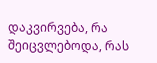დაკვირვება, რა შეიცვლებოდა, რას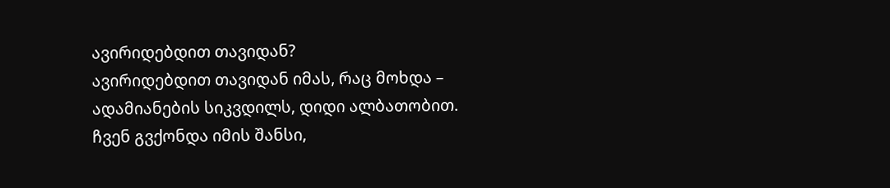ავირიდებდით თავიდან?
ავირიდებდით თავიდან იმას, რაც მოხდა – ადამიანების სიკვდილს, დიდი ალბათობით. ჩვენ გვქონდა იმის შანსი,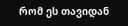რომ ეს თავიდან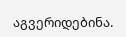აგვერიდებინა.